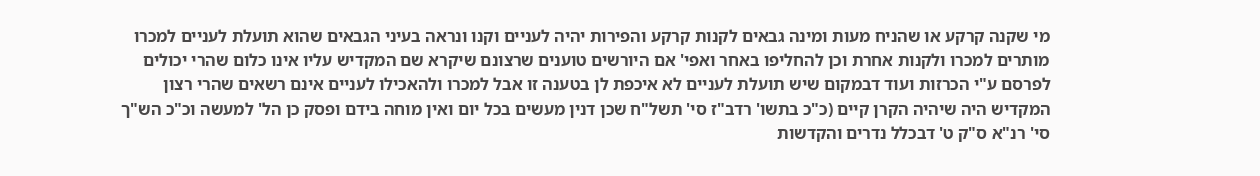מי שקנה קרקע או שהניח מעות ומינה גבאים לקנות קרקע והפירות יהיה לעניים וקנו ונראה בעיני הגבאים שהוא תועלת לעניים למכרו מותרים למכרו ולקנות אחרת וכן להחליפו באחר ואפי' אם היורשים טוענים שרצונם שיקרא שם המקדיש עליו אינו כלום שהרי יכולים לפרסם ע"י הכרזות ועוד דבמקום שיש תועלת לעניים לא איכפת לן בטענה זו אבל למכרו ולהאכילו לעניים אינם רשאים שהרי רצון המקדיש היה שיהיה הקרן קיים (כ"כ בתשו' רדב"ז סי' תשל"ח שכן דנין מעשים בכל יום ואין מוחה בידם ופסק כן הל' למעשה וכ"כ הש"ך סי' רנ"א ס"ק ט' דבכלל נדרים והקדשות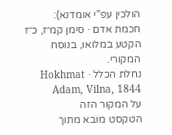הולכין עפ"י אומדנא):
חכמת אדם · סימן קמ״ז, כ״ז
הקטע במלואו, בנוסח המקורי.
נחלת הכלל · Hokhmat Adam, Vilna, 1844
על המקור הזה
הטקסט מובא מתוך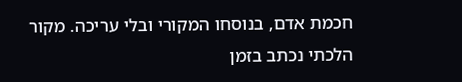חכמת אדם, בנוסחו המקורי ובלי עריכה. מקור הלכתי נכתב בזמן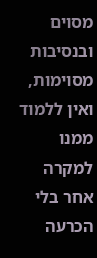מסוים ובנסיבות מסוימות, ואין ללמוד ממנו למקרה אחר בלי הכרעה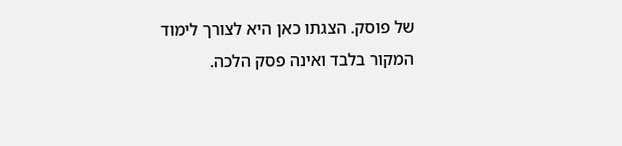של פוסק. הצגתו כאן היא לצורך לימוד המקור בלבד ואינה פסק הלכה.